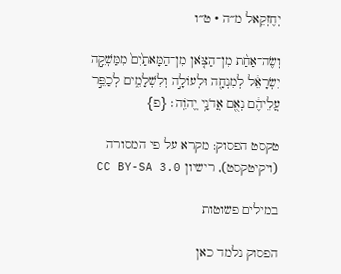יְחֶזְקֵאל מ״ה · ט״ו

וְשֶׂה־אַחַ֨ת מִן־הַצֹּ֤אן מִן־הַמָּאתַ֙יִם֙ מִמַּשְׁקֵ֣ה יִשְׂרָאֵ֔ל לְמִנְחָ֖ה וּלְעוֹלָ֣ה וְלִשְׁלָמִ֑ים לְכַפֵּ֣ר עֲלֵיהֶ֔ם נְאֻ֖ם אֲדֹנָ֥י יֱהֹוִֽה׃ {פ}

טקסט הפסוק: מקרא על פי המסורה (ויקיטקסט), רישיון CC BY-SA 3.0

במילים פשוטות

הפסוק נלמד כאן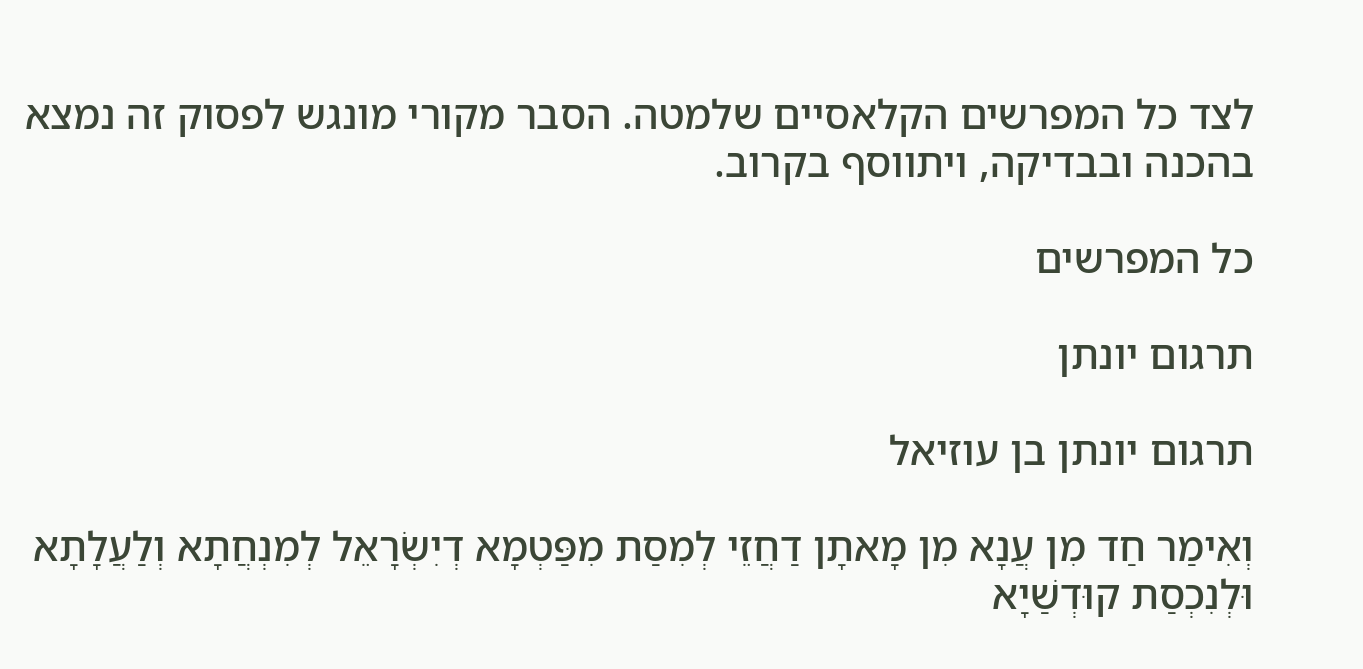לצד כל המפרשים הקלאסיים שלמטה. הסבר מקורי מונגש לפסוק זה נמצא בהכנה ובבדיקה, ויתווסף בקרוב.

כל המפרשים

תרגום יונתן

תרגום יונתן בן עוזיאל

וְאִימַר חַד מִן עֲנָא מִן מָאתָן דַחֲזֵי לְמִסַת מִפַּטְמָא דְיִשְׂרָאֵל לְמִנְחֲתָא וְלַעֲלָתָא וּלְנִכְסַת קוּדְשַׁיָא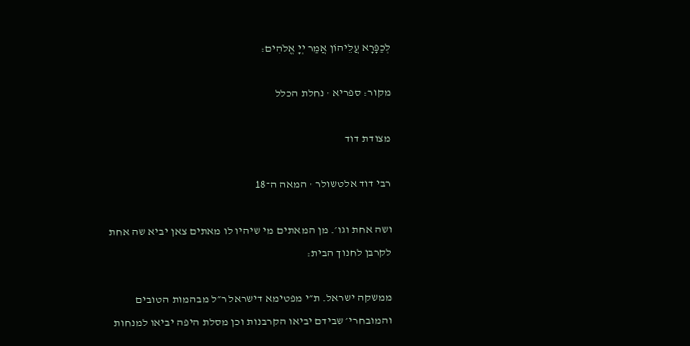לְכַפָּרָא עֲלֵיהוֹן אֲמַר יְיָ אֱלֹהִים:

מקור: ספריא · נחלת הכלל

מצודת דוד

רבי דוד אלטשולר · המאה ה־18

ושה אחת וגו׳. מן המאתים מי שיהיו לו מאתים צאן יביא שה אחת לקרבן לחנוך הבית:

ממשקה ישראל. ת״י מפטימא דישראל ר״ל מבהמות הטובים והמובחרי׳ שבידם יביאו הקרבנות וכן מסלת היפה יביאו למנחות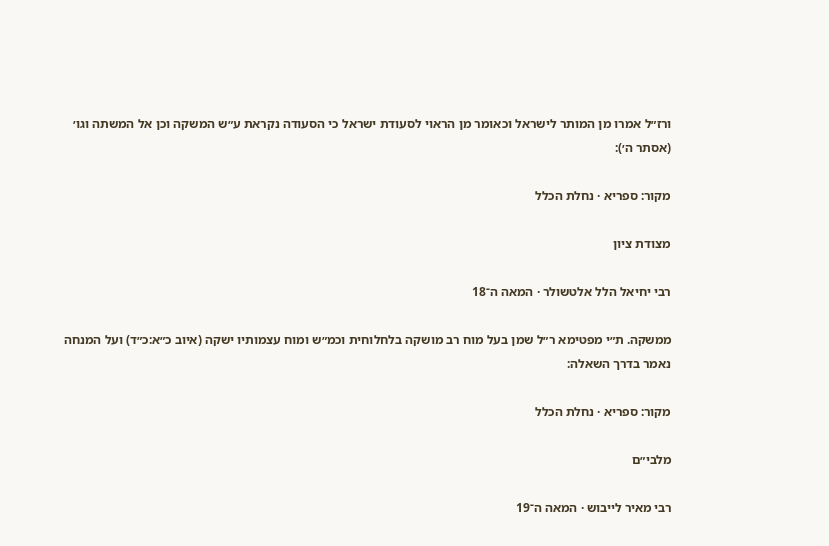ורז״ל אמרו מן המותר לישראל וכאומר מן הראוי לסעודת ישראל כי הסעודה נקראת ע״ש המשקה וכן אל המשתה וגו׳ (אסתר ה׳):

מקור: ספריא · נחלת הכלל

מצודת ציון

רבי יחיאל הלל אלטשולר · המאה ה־18

ממשקה. ת״י מפטימא ר״ל שמן בעל מוח רב מושקה בלחלוחית וכמ״ש ומוח עצמותיו ישקה (איוב כ״א:כ״ד) ועל המנחה נאמר בדרך השאלה:

מקור: ספריא · נחלת הכלל

מלבי״ם

רבי מאיר לייבוש · המאה ה־19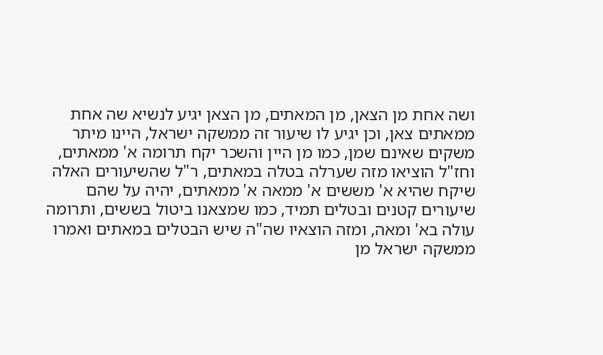ושה אחת מן הצאן, מן המאתים, מן הצאן יגיע לנשיא שה אחת ממאתים צאן, וכן יגיע לו שיעור זה ממשקה ישראל, היינו מיתר משקים שאינם שמן, כמו מן היין והשכר יקח תרומה א' ממאתים, וחז"ל הוציאו מזה שערלה בטלה במאתים, ר"ל שהשיעורים האלה שיקח שהיא א' מששים א' ממאה א' ממאתים, יהיה על שהם שיעורים קטנים ובטלים תמיד, כמו שמצאנו ביטול בששים, ותרומה עולה בא' ומאה, ומזה הוצאיו שה"ה שיש הבטלים במאתים ואמרו ממשקה ישראל מן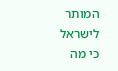המותר לישראל כי מה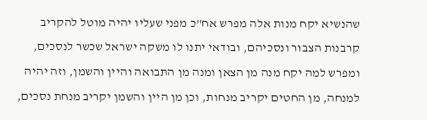שהנשיא יקח מנות אלה מפרש אח"כ מפני שעליו יהיה מוטל להקריב קרבנות הצבור ונסכיהם, ובודאי יתנו לו משקה ישראל שכשר לנסכים, ומפרש למה יקח מנה מן הצאן ומנה מן התבואה והיין והשמן, וזה יהיה למנחה, מן החטים יקריב מנחות, וכן מן היין והשמן יקריב מנחת נסכים,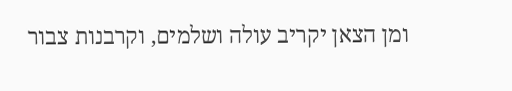ומן הצאן יקריב עולה ושלמים, וקרבנות צבור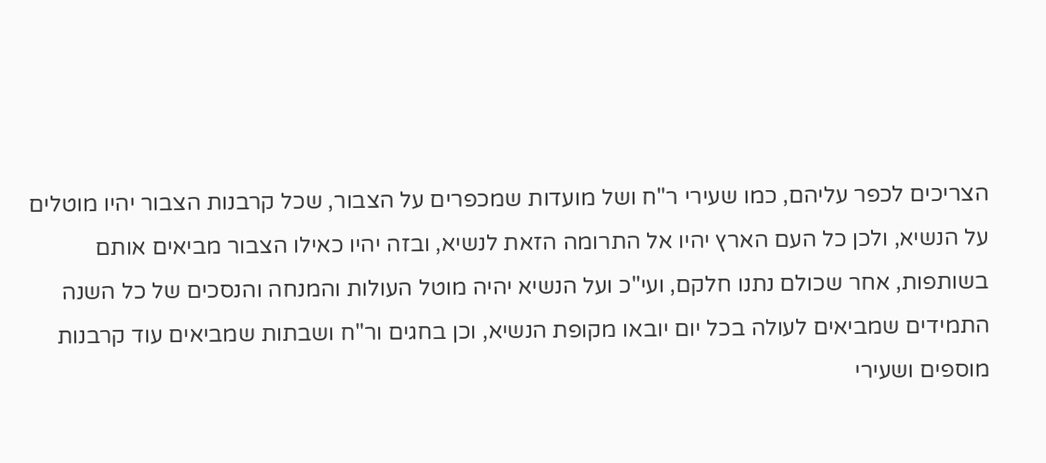הצריכים לכפר עליהם, כמו שעירי ר"ח ושל מועדות שמכפרים על הצבור, שכל קרבנות הצבור יהיו מוטלים על הנשיא, ולכן כל העם הארץ יהיו אל התרומה הזאת לנשיא, ובזה יהיו כאילו הצבור מביאים אותם בשותפות, אחר שכולם נתנו חלקם, ועי"כ ועל הנשיא יהיה מוטל העולות והמנחה והנסכים של כל השנה התמידים שמביאים לעולה בכל יום יובאו מקופת הנשיא, וכן בחגים ור"ח ושבתות שמביאים עוד קרבנות מוספים ושעירי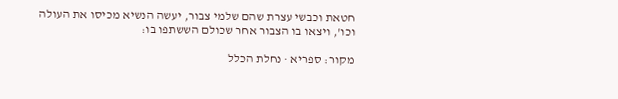חטאת וכבשי עצרת שהם שלמי צבור, יעשה הנשיא מכיסו את העולה וכו', ויצאו בו הצבור אחר שכולם הששתפו בו:

מקור: ספריא · נחלת הכלל